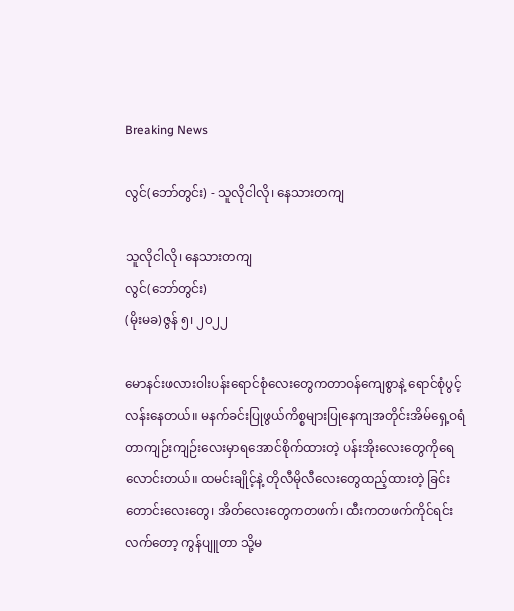Breaking News

လွင်(ဘော်တွင်း) - သူလိုငါလို၊ နေသားတကျ

သူလိုငါလို၊ နေသားတကျ
လွင်(ဘော်တွင်း)
(မိုးမခ)ဇွန် ၅၊ ၂၀၂၂

မောနင်းဖလားဝါးပန်းရောင်စုံလေးတွေကတာဝန်ကျေစွာနဲ့ ရောင်စုံပွင့်လန်းနေတယ်။ မနက်ခင်းပြုဖွယ်ကိစ္စများပြုနေကျအတိုင်းအိမ်ရှေ့ဝရံတာကျဉ်းကျဉ်းလေးမှာရအောင်စိုက်ထားတဲ့ ပန်းအိုးလေးတွေကိုရေလောင်းတယ်။ ထမင်းချိုင့်နဲ့ တိုလီမိုလီလေးတွေထည့်ထားတဲ့ ခြင်းတောင်းလေးတွေ၊ အိတ်လေးတွေကတဖက်၊ ထီးကတဖက်ကိုင်ရင်းလက်တော့ ကွန်ပျူတာ သို့မ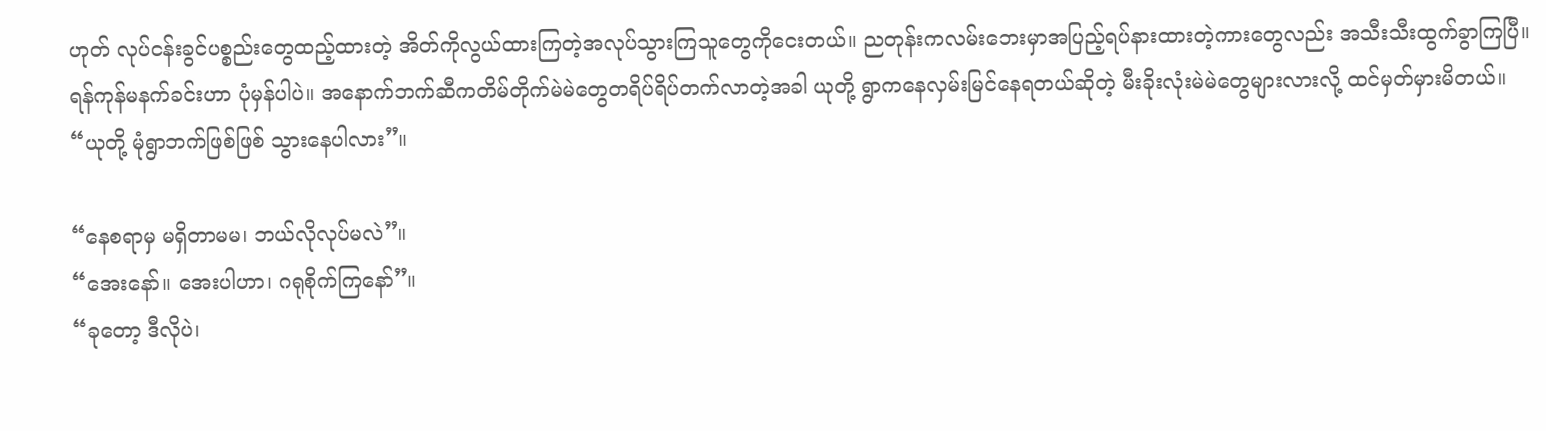ဟုတ် လုပ်ငန်းခွင်ပစ္စည်းတွေထည့်ထားတဲ့ အိတ်ကိုလွယ်ထားကြတဲ့အလုပ်သွားကြသူတွေကိုငေးတယ်။ ညတုန်းကလမ်းဘေးမှာအပြည့်ရပ်နားထားတဲ့ကားတွေလည်း အသီးသီးထွက်ခွာကြပြီ။ ရန်ကုန်မနက်ခင်းဟာ ပုံမှန်ပါပဲ။ အနောက်ဘက်ဆီကတိမ်တိုက်မဲမဲတွေတရိပ်ရိပ်တက်လာတဲ့အခါ ယုတို့ ရွာကနေလှမ်းမြင်နေရတယ်ဆိုတဲ့ မီးခိုးလုံးမဲမဲတွေများလားလို့ ထင်မှတ်မှားမိတယ်။
“ယုတို့ မုံရွာဘက်ဖြစ်ဖြစ် သွားနေပါလား”။

“နေစရာမှ မရှိတာမမ၊ ဘယ်လိုလုပ်မလဲ”။
“အေးနော်။ အေးပါဟာ၊ ဂရုစိုက်ကြနော်”။
“ခုတော့ ဒီလိုပဲ၊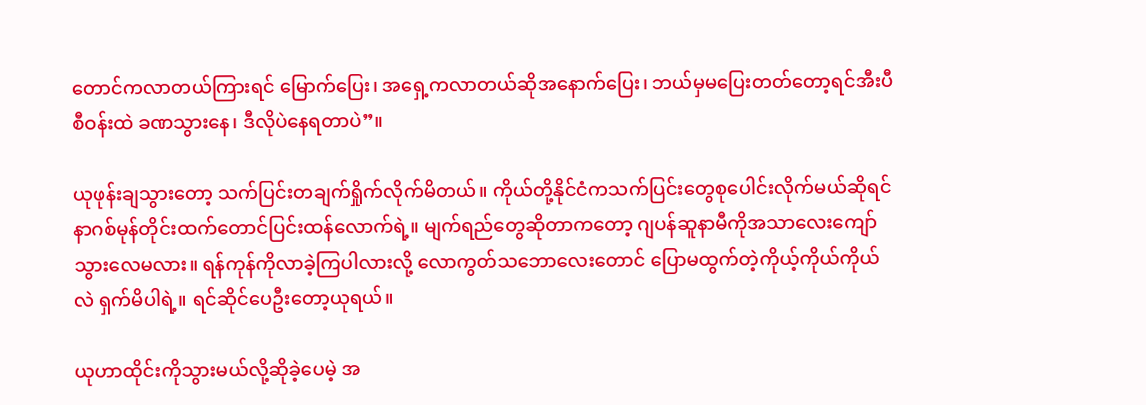တောင်ကလာတယ်ကြားရင် မြောက်ပြေး၊ အရှေ့ကလာတယ်ဆိုအနောက်ပြေး၊ ဘယ်မှမပြေးတတ်တော့ရင်အီးပီစီဝန်းထဲ ခဏသွားနေ၊ ဒီလိုပဲနေရတာပဲ”။

ယုဖုန်းချသွားတော့ သက်ပြင်းတချက်ရှိုက်လိုက်မိတယ်။ ကိုယ်တို့နိုင်ငံကသက်ပြင်းတွေစုပေါင်းလိုက်မယ်ဆိုရင် နာဂစ်မုန်တိုင်းထက်တောင်ပြင်းထန်လောက်ရဲ့။ မျက်ရည်တွေဆိုတာကတော့ ဂျပန်ဆူနာမီကိုအသာလေးကျော်သွားလေမလား။ ရန်ကုန်ကိုလာခဲ့ကြပါလားလို့ လောကွတ်သဘောလေးတောင် ပြောမထွက်တဲ့ကိုယ့်ကိုယ်ကိုယ်လဲ ရှက်မိပါရဲ့။ ရင်ဆိုင်ပေဦးတော့ယုရယ်။

ယုဟာထိုင်းကိုသွားမယ်လို့ဆိုခဲ့ပေမဲ့ အ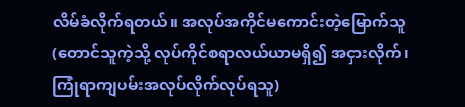လိမ်ခံလိုက်ရတယ်။ အလုပ်အကိုင်မကောင်းတဲ့မြောက်သူ (တောင်သူကဲ့သို့ လုပ်ကိုင်စရာလယ်ယာမရှိ၍ အငှားလိုက်၊ ကြုံရာကျပမ်းအလုပ်လိုက်လုပ်ရသူ)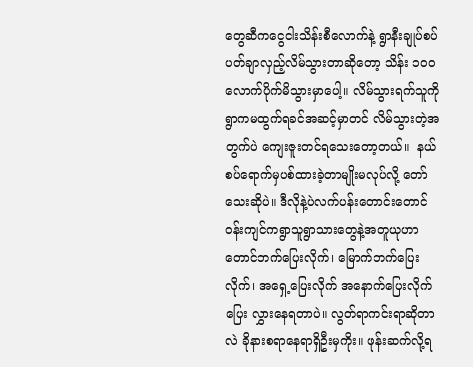တွေဆီကငွေငါးသိန်းစီလောက်နဲ့ ရွာနီးချုပ်စပ် ပတ်ချာလှည့်လိမ်သွားတာဆိုတော့ သိန်း ၁၀၀ လောက်ပိုက်မိသွားမှာပေါ့။ လိမ်သွားရက်သူကိုရွာကမထွက်ရခင်အဆင့်မှာတင် လိမ်သွားတဲ့အတွက်ပဲ ကျေးဇူးတင်ရသေးတော့တယ်။  နယ်စပ်ရောက်မှပစ်ထားခဲ့တာမျိုးမလုပ်လို့ တော်သေးဆိုပဲ။ ဒီလိုနဲ့ပဲလက်ပန်းတောင်းတောင်ဝန်းကျင်ကရွာသူရွာသားတွေနဲ့အတူယုဟာ တောင်ဘက်ပြေးလိုက်၊ မြောက်ဘက်ပြေးလိုက်၊ အရှေ့ပြေးလိုက် အနောက်ပြေးလိုက် ပြေး လွှားနေရတာပဲ။ လွတ်ရာကင်းရာဆိုတာလဲ ခိုနားစရာနေရာရှိဦးမှကိုး။ ဖုန်းဆက်လို့ရ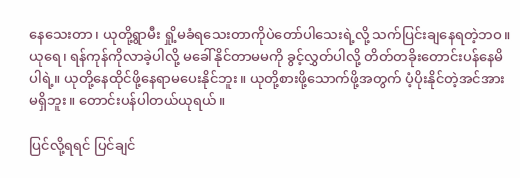နေသေးတာ၊ ယုတို့ရွာမီး ရှို့မခံရသေးတာကိုပဲတော်ပါသေးရဲ့လို့ သက်ပြင်းချနေရတဲ့ဘဝ။ ယုရေ၊ ရန်ကုန်ကိုလာခဲ့ပါလို့ မခေါ်နိုင်တာမမကို ခွင့်လွှတ်ပါလို့ တိတ်တခိုးတောင်းပန်နေမိပါရဲ့။ ယုတို့နေထိုင်ဖို့နေရာမပေးနိုင်ဘူး။ ယုတို့စားဖို့သောက်ဖို့အတွက် ပံ့ပိုးနိုင်တဲ့အင်အားမရှိဘူး။ တောင်းပန်ပါတယ်ယုရယ်။

ပြင်လို့ရရင် ပြင်ချင်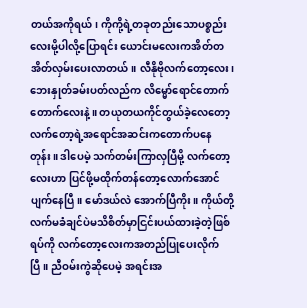တယ်အကိုရယ်၊ ကိုကို့ရဲ့တခုတည်းသောပစ္စည်းလေးမို့ပါလို့ပြောရင်း ယောင်းမလေးကအိတ်တအိတ်လှမ်းပေးလာတယ်။ လီနိုဗိုလက်တော့လေး၊ ဘေးနှုတ်ခမ်းပတ်လည်က လိမ္မော်ရောင်တောက် တောက်လေးနဲ့။ တယုတယကိုင်တွယ်ခဲ့လေတော့ လက်တော့ရဲ့အရောင်အဆင်းကတောက်ပနေတုန်း။ ဒါပေမဲ့ သက်တမ်းကြာလှပြီမို့ လက်တော့လေးဟာ ပြင်ဖို့မထိုက်တန်တော့လောက်အောင် ပျက်နေပြီ။ မော်ဒယ်လဲ အောက်ပြီကိုး။ ကိုယ်တို့လက်မခံချင်ပဲမသိစိတ်မှာငြင်းပယ်ထားခဲ့တဲ့ဖြစ်ရပ်ကို လက်တော့လေးကအတည်ပြုပေးလိုက်ပြီ။ ညီဝမ်းကွဲဆိုပေမဲ့ အရင်းအ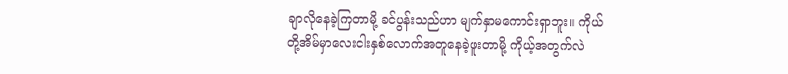ချာလိုနေခဲ့ကြတာမို့ ခင်ပွန်းသည်ဟာ မျက်နှာမကောင်းရှာဘူး။ ကိုယ်တို့အိမ်မှာလေးငါးနှစ်လောက်အတူနေခဲ့ဖူးတာမို့ ကိုယ့်အတွက်လဲ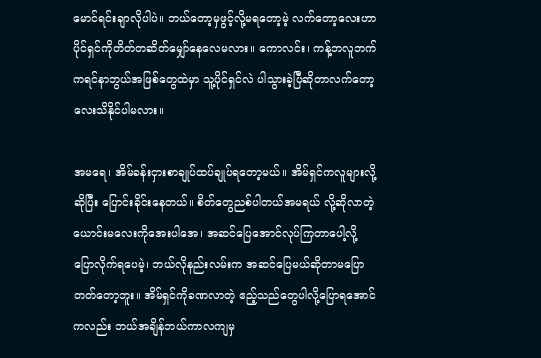မောင်ရင်းချာလိုပါပဲ။ ဘယ်တော့မှဖွင့်လို့မရတော့မဲ့ လက်တော့လေးဟာ ပိုင်ရှင်ကိုတိတ်တဆိတ်မျှော်နေလေမလား။ ကောလင်း၊ ကန့်ဘလူဘက်ကရင်နာဘွယ်အဖြစ်တွေထဲမှာ သူ့ပိုင်ရှင်လဲ ပါသွားခဲ့ပြီဆိုတာလက်တော့လေးသိနိုင်ပါမလား။

အမရေ၊ အိမ်ခန်းငှားစာချုပ်ထပ်ချုပ်ရတော့မယ်။ အိမ်ရှင်ကလူများလို့ဆိုပြီး ပြောင်းခိုင်းနေတယ်။ စိတ်တွေညစ်ပါတယ်အမရယ် လို့ဆိုလာတဲ့ ယောင်းမလေးကိုအေးပါအေ၊ အဆင်ပြေအောင်လုပ်ကြတာပေါ့လို့ ပြောလိုက်ရပေမဲ့၊ ဘယ်လိုနည်းလမ်းက အဆင်ပြေမယ်ဆိုတာမပြောတတ်တော့ဘူး။ အိမ်ရှင်ကိုခဏလာတဲ့ ဧည့်သည်တွေပါလို့ပြောရအောင်ကလည်း ဘယ်အချိန်ဘယ်ကာလကျမှ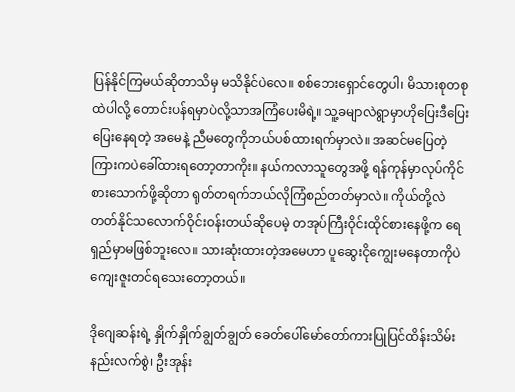ပြန်နိုင်ကြမယ်ဆိုတာသိမှ မသိနိုင်ပဲလေ။ စစ်ဘေးရှောင်တွေပါ၊ မိသားစုတစုထဲပါလို့ တောင်းပန်ရမှာပဲလို့သာအကြံပေးမိရဲ့။ သူ့ခမျာလဲရွာမှာဟိုပြေးဒီပြေးပြေးနေရတဲ့ အမေနဲ့ ညီမတွေကိုဘယ်ပစ်ထားရက်မှာလဲ။ အဆင်မပြေတဲ့ကြားကပဲခေါ်ထားရတော့တာကိုး။ နယ်ကလာသူတွေအဖို့ ရန်ကုန်မှာလုပ်ကိုင်စားသောက်ဖို့ဆိုတာ ရုတ်တရက်ဘယ်လိုကြံစည်တတ်မှာလဲ။ ကိုယ်တို့လဲတတ်နိုင်သလောက်ဝိုင်းဝန်းတယ်ဆိုပေမဲ့ တအုပ်ကြီးဝိုင်းထိုင်စားနေဖို့က ရေရှည်မှာမဖြစ်ဘူးလေ။ သားဆုံးထားတဲ့အမေဟာ ပူဆွေးငိုကျွေးမနေတာကိုပဲကျေးဇူးတင်ရသေးတော့တယ်။

ဒိုဂျေဆန်းရဲ့ နှိုက်နှိုက်ချွတ်ချွတ် ခေတ်ပေါ်မော်တော်ကားပြုပြင်ထိန်းသိမ်းနည်းလက်စွဲ၊ ဦးအုန်း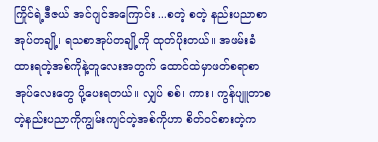ကြိုင်ရဲ့ဒီဇယ် အင်ဂျင်အကြောင်း ...စတဲ့ စတဲ့ နည်းပညာစာအုပ်တချို့၊ ရသစာအုပ်တချို့ကို ထုတ်ပိုးတယ်။ အဖမ်းခံထားရတဲ့အစ်ကိုနဲ့တူလေးအတွက် ထောင်ထဲမှာဖတ်စရာစာအုပ်လေးတွေ ပို့ပေးရတယ်။ လျှပ် စစ်၊ ကား၊ ကွန်ပျူတာစတဲ့နည်းပညာကိုကျွမ်းကျင်တဲ့အစ်ကိုဟာ စိတ်ဝင်စားတဲ့က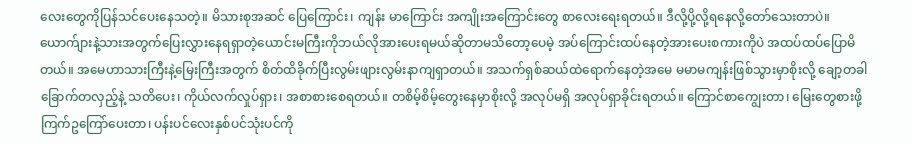လေးတွေကိုပြန်သင်ပေးနေသတဲ့။ မိသားစုအဆင် ပြေကြောင်း၊ ကျန်း မာကြောင်း အကျိုးအကြောင်းတွေ စာလေးရေးရတယ်။ ဒီလို့ပို့လို့ရနေလို့တော်သေးတာပဲ။ ယောက်ျားနဲ့သားအတွက်ပြေးလွှားနေရရှာတဲ့ယောင်းမကြီးကိုဘယ်လိုအားပေးရမယ်ဆိုတာမသိတော့ပေမဲ့ အပ်ကြောင်းထပ်နေတဲ့အားပေးစကားကိုပဲ အထပ်ထပ်ပြောမိတယ်။ အမေဟာသားကြီးနဲ့မြေးကြီးအတွက် စိတ်ထိခိုက်ပြီးလွမ်းဖျားလွမ်းနာကျရှာတယ်။ အသက်ရှစ်ဆယ်ထဲရောက်နေတဲ့အမေ မမာမကျန်းဖြစ်သွားမှာစိုးလို့ ချော့တခါခြောက်တလှည့်နဲ့ သတိပေး၊ ကိုယ်လက်လှုပ်ရှား၊ အစာစားစေရတယ်။ တစိမ့်စိမ့်တွေးနေမှာစိုးလို့ အလုပ်မရှိ အလုပ်ရှာခိုင်းရတယ်။ ကြောင်စာကျွေးတာ၊ မြေးတွေစားဖို့ ကြက်ဥကြော်ပေးတာ၊ ပန်းပင်လေးနှစ်ပင်သုံးပင်ကို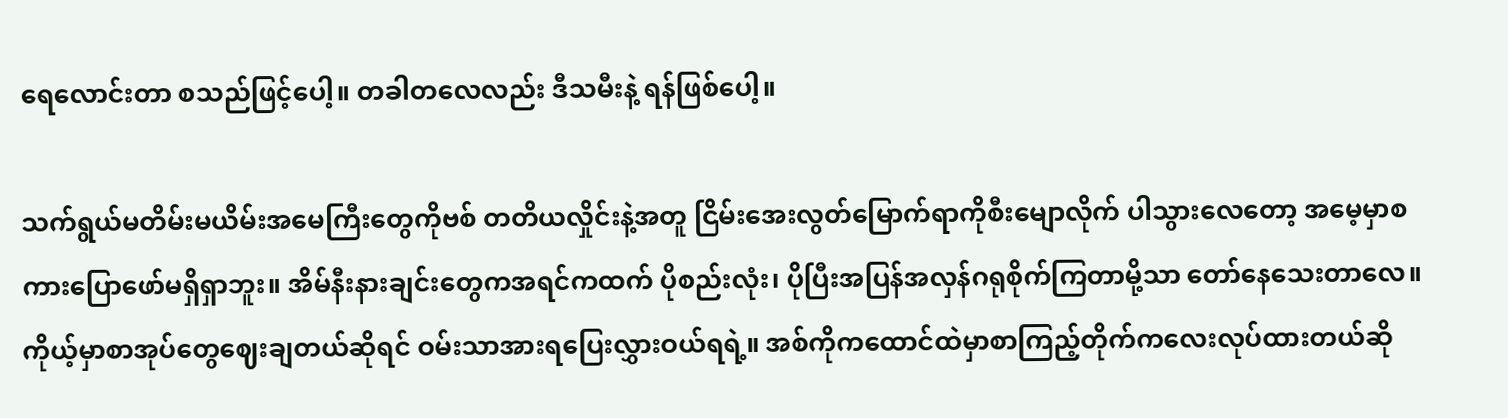ရေလောင်းတာ စသည်ဖြင့်ပေါ့။ တခါတလေလည်း ဒီသမီးနဲ့ ရန်ဖြစ်ပေါ့။

သက်ရွယ်မတိမ်းမယိမ်းအမေကြီးတွေကိုဗစ် တတိယလှိုင်းနဲ့အတူ ငြိမ်းအေးလွတ်မြောက်ရာကိုစီးမျောလိုက် ပါသွားလေတော့ အမေ့မှာစကားပြောဖော်မရှိရှာဘူး။ အိမ်နီးနားချင်းတွေကအရင်ကထက် ပိုစည်းလုံး၊ ပိုပြီးအပြန်အလှန်ဂရုစိုက်ကြတာမို့သာ တော်နေသေးတာလေ။ ကိုယ့်မှာစာအုပ်တွေဈေးချတယ်ဆိုရင် ဝမ်းသာအားရပြေးလွှားဝယ်ရရဲ့။ အစ်ကိုကထောင်ထဲမှာစာကြည့်တိုက်ကလေးလုပ်ထားတယ်ဆို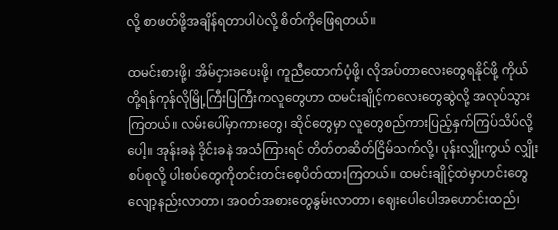လို့ စာဖတ်ဖို့အချိန်ရတာပါပဲလို့ စိတ်ကိုဖြေရတယ်။

ထမင်းစားဖို့၊ အိမ်ငှားခပေးဖို့၊ ကူညီထောက်ပံ့ဖို့၊ လိုအပ်တာလေးတွေရနိုင်ဖို့ ကိုယ်တို့ရန်ကုန်လိုမြို့ကြီးပြကြီးကလူတွေဟာ ထမင်းချိုင့်ကလေးတွေဆွဲလို့ အလုပ်သွားကြတယ်။ လမ်းပေါ်မှာကားတွေ၊ ဆိုင်တွေမှာ လူတွေစည်ကားပြည့်နှက်ကြပ်သိပ်လို့ပေါ့။ အုန်းခနဲ ဒိုင်းခနဲ အသံကြားရင် တိတ်တဆိတ်ငြိမ်သက်လို့၊ ပုန်းလျှိုးကွယ် လျှိုးစပ်စုလို့ ပါးစပ်တွေကိုတင်းတင်းစေ့ပိတ်ထားကြတယ်။ ထမင်းချိုင့်ထဲမှာဟင်းတွေလျော့နည်းလာတာ၊ အဝတ်အစားတွေနွမ်းလာတာ၊ ဈေးပေါပေါအဟောင်းထည်၊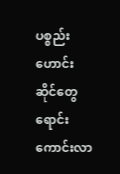ပစ္စည်းဟောင်းဆိုင်တွေရောင်းကောင်းလာ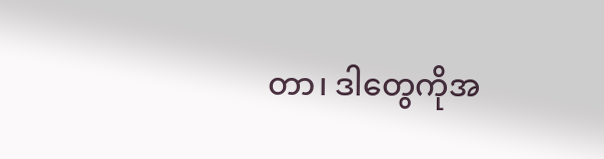တာ၊ ဒါတွေကိုအ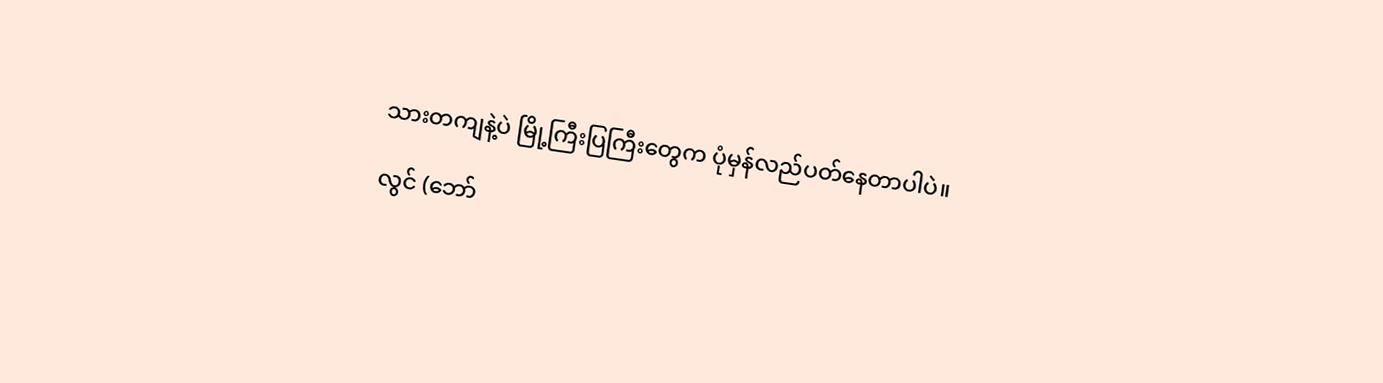သားတကျနဲ့ပဲ မြို့ကြီးပြကြီးတွေက ပုံမှန်လည်ပတ်နေတာပါပဲ။

လွင် (ဘော်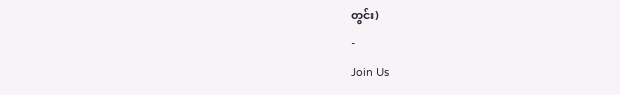တွင်း)
-
Join Us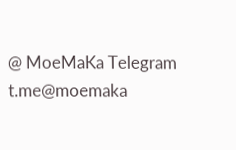@ MoeMaKa Telegram
t.me@moemaka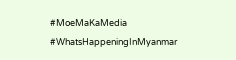#MoeMaKaMedia
#WhatsHappeningInMyanmar